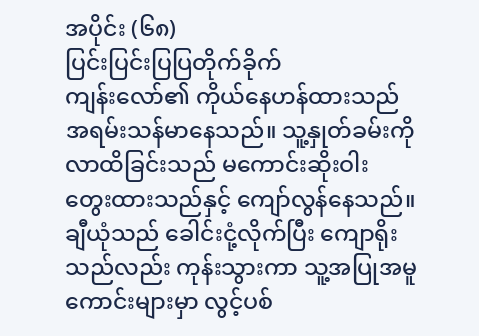အပိုင်း (၆၈)
ပြင်းပြင်းပြပြတိုက်ခိုက်
ကျန်းလော်၏ ကိုယ်နေဟန်ထားသည် အရမ်းသန်မာနေသည်။ သူ့နှုတ်ခမ်းကိုလာထိခြင်းသည် မကောင်းဆိုးဝါး တွေးထားသည်နှင့် ကျော်လွန်နေသည်။ ချီယုံသည် ခေါင်းငုံ့လိုက်ပြီး ကျောရိုးသည်လည်း ကုန်းသွားကာ သူ့အပြုအမူကောင်းများမှာ လွင့်ပစ်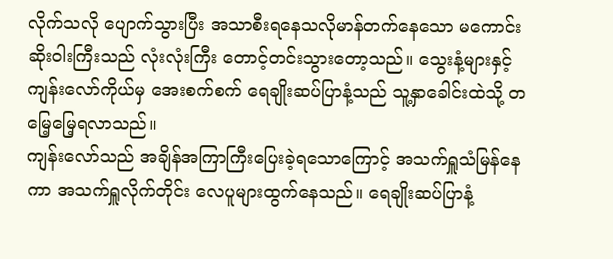လိုက်သလို ပျောက်သွားပြီး အသာစီးရနေသလိုမာန်တက်နေသော မကောင်းဆိုးဝါးကြီးသည် လုံးလုံးကြီး တောင့်တင်းသွားတော့သည်။ သွေးနံ့များနှင့် ကျန်းလော်ကိုယ်မှ အေးစက်စက် ရေချိုးဆပ်ပြာနံ့သည် သူ့နှာခေါင်းထဲသို့ တမြေ့မြေ့ရလာသည်။
ကျန်းလော်သည် အချိန်အကြာကြီးပြေးခဲ့ရသောကြောင့် အသက်ရှူသံမြန်နေကာ အသက်ရှူလိုက်တိုင်း လေပူများထွက်နေသည်။ ရေချိုးဆပ်ပြာနံ့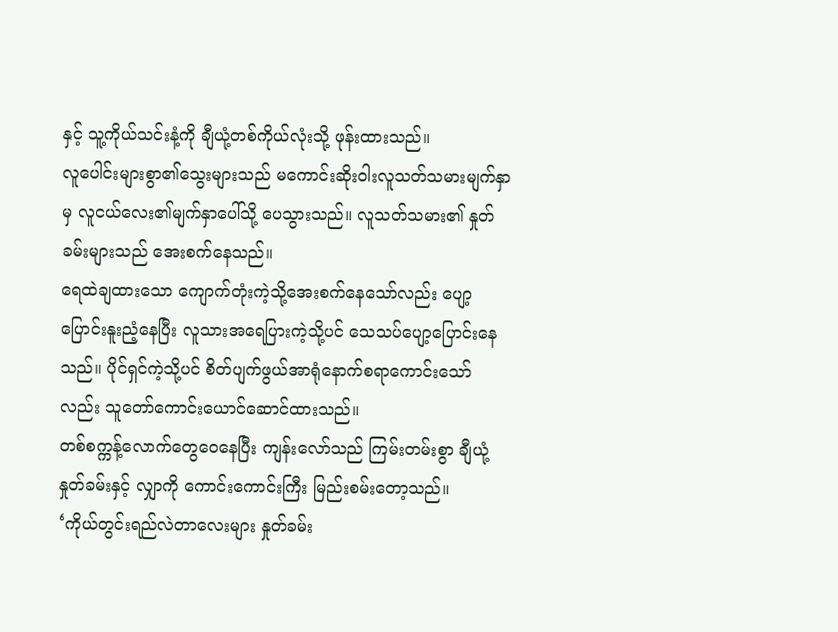နှင့် သူ့ကိုယ်သင်းနံ့ကို ချီယုံ့တစ်ကိုယ်လုံးသို့ ဖုန်းထားသည်။
လူပေါင်းများစွာ၏သွေးများသည် မကောင်းဆိုးဝါးလူသတ်သမားမျက်နှာမှ လူငယ်လေး၏မျက်နှာပေါ်သို့ ပေသွားသည်။ လူသတ်သမား၏ နှုတ်ခမ်းများသည် အေးစက်နေသည်။
ရေထဲချထားသော ကျောက်တုံးကဲ့သို့အေးစက်နေသော်လည်း ပျော့ပြောင်းနူးညံ့နေပြီး လူသားအရေပြားကဲ့သို့ပင် သေသပ်ပျော့ပြောင်းနေသည်။ ပိုင်ရှင်ကဲ့သို့ပင် စိတ်ပျက်ဖွယ်အာရုံနောက်စရာကောင်းသော်လည်း သူတော်ကောင်းယောင်ဆောင်ထားသည်။
တစ်စက္ကန့်လောက်တွေဝေနေပြီး ကျန်းလော်သည် ကြမ်းတမ်းစွာ ချီယုံ့နှုတ်ခမ်းနှင့် လျှာကို ကောင်းကောင်းကြီး မြည်းစမ်းတော့သည်။
‘ကိုယ်တွင်းရည်လဲတာလေးများ နှုတ်ခမ်း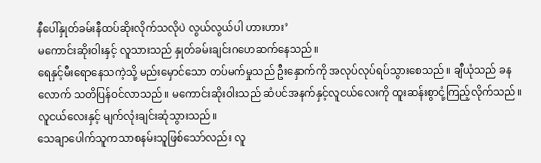နီပေါ်နှုတ်ခမ်းနီထပ်ဆိုးလိုက်သလိုပဲ လွယ်လွယ်ပါ ဟားဟား’
မကောင်းဆိုးဝါးနှင့် လူသားသည် နှုတ်ခမ်းချင်းဂဟေဆက်နေသည်။
ရေနှင့်မီးရောနေသကဲ့သို့ မည်းမှောင်သော တပ်မက်မှုသည် ဦးနှောက်ကို အလုပ်လုပ်ရပ်သွားစေသည်။ ချီယုံသည် ခနလောက် သတိပြန်ဝင်လာသည်။ မကောင်းဆိုးဝါးသည် ဆံပင်အနက်နှင့်လူငယ်လေးကို ထူးဆန်းစွာငုံ့ကြည့်လိုက်သည်။ လူငယ်လေးနှင့် မျက်လုံးချင်းဆုံသွားသည်။
သေချာပေါက်သူကသာစနမ်းသူဖြစ်သော်လည်း လူ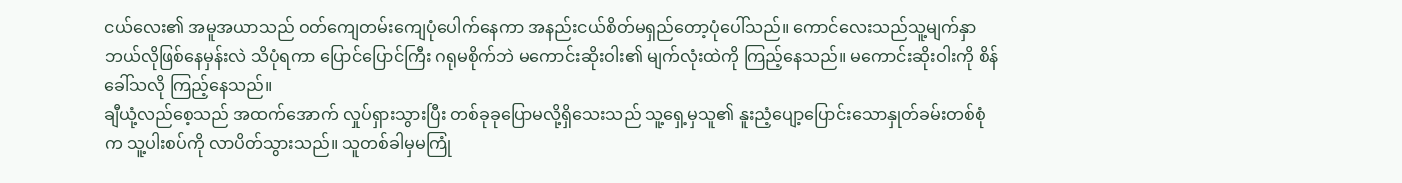ငယ်လေး၏ အမူအယာသည် ဝတ်ကျေတမ်းကျေပုံပေါက်နေကာ အနည်းငယ်စိတ်မရှည်တော့ပုံပေါ်သည်။ ကောင်လေးသည်သူ့မျက်နှာဘယ်လိုဖြစ်နေမှန်းလဲ သိပုံရကာ ပြောင်ပြောင်ကြီး ဂရုမစိုက်ဘဲ မကောင်းဆိုးဝါး၏ မျက်လုံးထဲကို ကြည့်နေသည်။ မကောင်းဆိုးဝါးကို စိန်ခေါ်သလို ကြည့်နေသည်။
ချီယုံ့လည်စေ့သည် အထက်အောက် လှုပ်ရှားသွားပြီး တစ်ခုခုပြောမလို့ရှိသေးသည် သူ့ရှေ့မှသူ၏ နူးညံ့ပျော့ပြောင်းသောနှုတ်ခမ်းတစ်စုံက သူ့ပါးစပ်ကို လာပိတ်သွားသည်။ သူတစ်ခါမှမကြုံ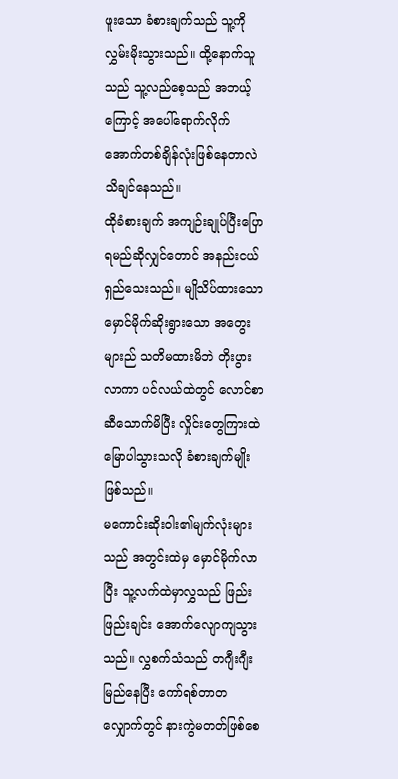ဖူးသော ခံစားချက်သည် သူ့ကိုလွှမ်းမိုးသွားသည်။ ထို့နောက်သူသည် သူ့လည်စေ့သည် အဘယ့်ကြောင့် အပေါ်ရောက်လိုက်အောက်တစ်ချိန်လုံးဖြစ်နေတာလဲ သိချင်နေသည်။
ထိုခံစားချက် အကျဉ်းချုပ်ပြီးပြောရမည်ဆိုလျှင်တောင် အနည်းငယ်ရှည်သေးသည်။ မျိုသိပ်ထားသော မှောင်မိုက်ဆိုးရွားသော အတွေးများည် သတိမထားမိဘဲ တိုးပွားလာကာ ပင်လယ်ထဲတွင် လောင်စာဆီသောက်မိပြီး လှိုင်းတွေကြားထဲ မြောပါသွားသလို ခံစားချက်မျိုးဖြစ်သည်။
မကောင်းဆိုးဝါး၏မျက်လုံးများသည် အတွင်းထဲမှ မှောင်မိုက်လာပြီး သူ့လက်ထဲမှာလွှသည် ဖြည်းဖြည်းချင်း အောက်လျောကျသွားသည်။ လွှစက်သံသည် တဂျီးဂျီးမြည်နေပြီး ကော်ရစ်တာတလျှောက်တွင် နားကွဲမတတ်ဖြစ်စေ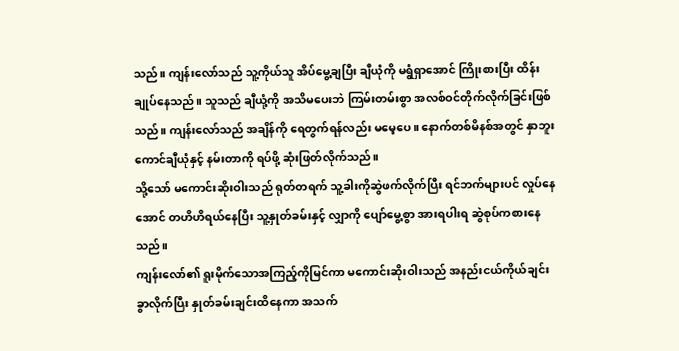သည်။ ကျန်းလော်သည် သူ့ကိုယ်သူ အိပ်မွေ့ချပြီး ချီယုံကို မရွံရှာအောင် ကြိုးစားပြီး ထိန်းချုပ်နေသည်။ သူသည် ချီယုံ့ကို အသိမပေးဘဲ ကြမ်းတမ်းစွာ အလစ်ဝင်တိုက်လိုက်ခြင်းဖြစ်သည်။ ကျန်းလော်သည် အချိန်ကို ရေတွက်ရန်လည်း မမေ့ပေ။ နောက်တစ်မိနစ်အတွင် နှာဘူးကောင်ချီယုံနှင့် နမ်းတာကို ရပ်ဖို့ ဆုံးဖြတ်လိုက်သည်။
သို့သော် မကောင်းဆိုးဝါးသည် ရုတ်တရက် သူ့ခါးကိုဆွဲဖက်လိုက်ပြီး ရင်ဘက်များပင် လှုပ်နေအောင် တဟိဟိရယ်နေပြီး သူ့နှုတ်ခမ်းနှင့် လျှာကို ပျော်မွေ့စွာ အားရပါးရ ဆွဲစုပ်ကစားနေသည်။
ကျန်းလော်၏ ရူးမိုက်သောအကြည့်ကိုမြင်ကာ မကောင်းဆိုးဝါးသည် အနည်းငယ်ကိုယ်ချင်းခွာလိုက်ပြီး နှုတ်ခမ်းချင်းထိနေကာ အသက်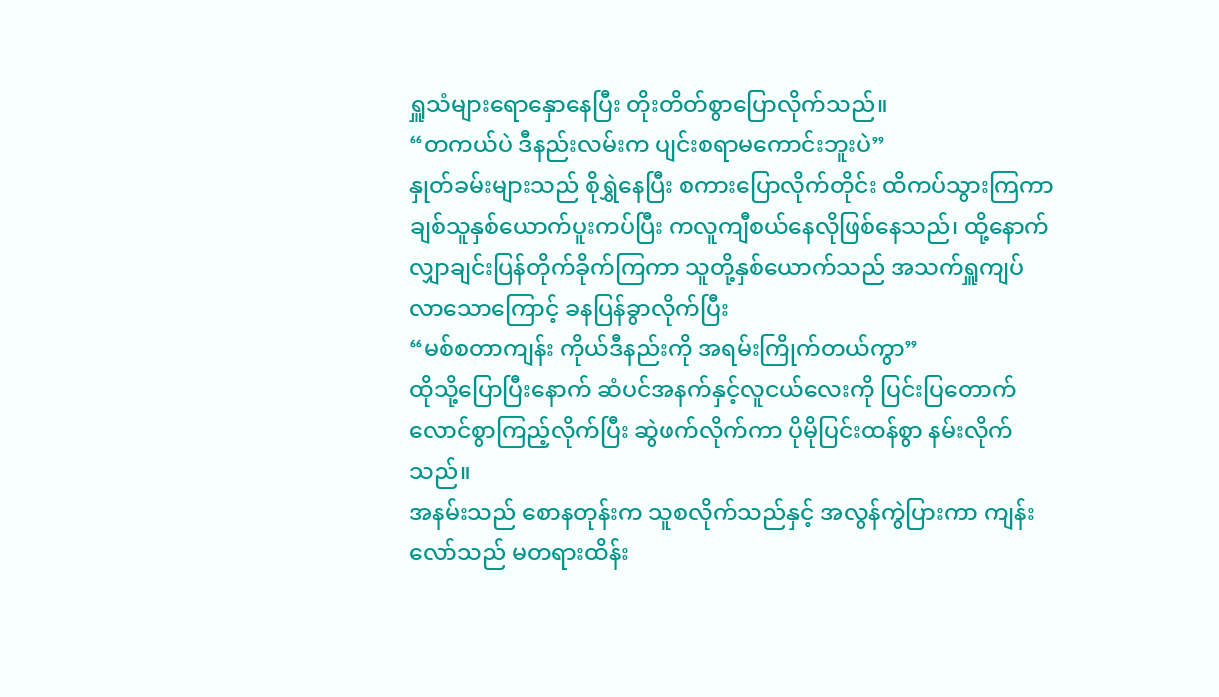ရှူသံများရောနှောနေပြီး တိုးတိတ်စွာပြောလိုက်သည်။
“တကယ်ပဲ ဒီနည်းလမ်းက ပျင်းစရာမကောင်းဘူးပဲ”
နှုတ်ခမ်းများသည် စိုရွှဲနေပြီး စကားပြောလိုက်တိုင်း ထိကပ်သွားကြကာ ချစ်သူနှစ်ယောက်ပူးကပ်ပြီး ကလူကျီစယ်နေလိုဖြစ်နေသည်၊ ထို့နောက် လျှာချင်းပြန်တိုက်ခိုက်ကြကာ သူတို့နှစ်ယောက်သည် အသက်ရှူကျပ်လာသောကြောင့် ခနပြန်ခွာလိုက်ပြီး
“မစ်စတာကျန်း ကိုယ်ဒီနည်းကို အရမ်းကြိုက်တယ်ကွာ”
ထိုသို့ပြောပြီးနောက် ဆံပင်အနက်နှင့်လူငယ်လေးကို ပြင်းပြတောက်လောင်စွာကြည့်လိုက်ပြီး ဆွဲဖက်လိုက်ကာ ပိုမိုပြင်းထန်စွာ နမ်းလိုက်သည်။
အနမ်းသည် စောနတုန်းက သူစလိုက်သည်နှင့် အလွန်ကွဲပြားကာ ကျန်းလော်သည် မတရားထိန်း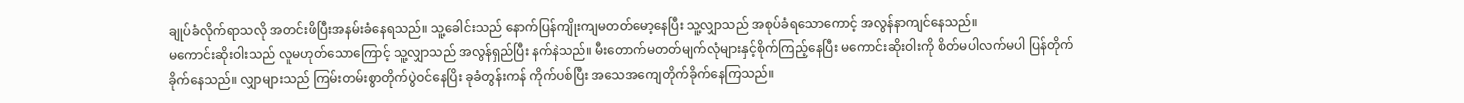ချုပ်ခံလိုက်ရာသလို အတင်းဖိပြီးအနမ်းခံနေရသည်။ သူ့ခေါင်းသည် နောက်ပြန်ကျိုးကျမတတ်မော့နေပြီး သူ့လျှာသည် အစုပ်ခံရသောကောင့် အလွန်နာကျင်နေသည်။
မကောင်းဆိုးဝါးသည် လူမဟုတ်သောကြောင့် သူ့လျှာသည် အလွန်ရှည်ပြီး နက်နဲသည်။ မီးတောက်မတတ်မျက်လုံများနှင့်စိုက်ကြည့်နေပြီး မကောင်းဆိုးဝါးကို စိတ်မပါလက်မပါ ပြန်တိုက်ခိုက်နေသည်။ လျှာများသည် ကြမ်းတမ်းစွာတိုက်ပွဲဝင်နေပြိး ခုခံတွန်းကန် ကိုက်ပစ်ပြီး အသေအကျေတိုက်ခိုက်နေကြသည်။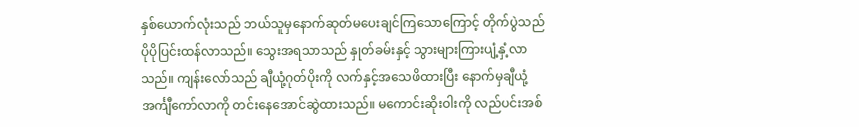နှစ်ယောက်လုံးသည် ဘယ်သူမှနောက်ဆုတ်မပေးချင်ကြသောကြောင့် တိုက်ပွဲသည် ပိုပိုပြင်းထန်လာသည်။ သွေးအရသာသည် နှုတ်ခမ်းနှင့် သွားများကြားပျံ့နှံ့လာသည်။ ကျန်းလော်သည် ချီယုံ့ဂုတ်ပိုးကို လက်နှင့်အသေဖိထားပြီး နောက်မှချီယုံ့အင်္ကျီကော်လာကို တင်းနေအောင်ဆွဲထားသည်။ မကောင်းဆိုးဝါးကို လည်ပင်းအစ်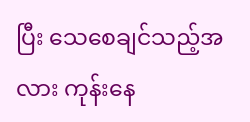ပြီး သေစေချင်သည့်အလား ကုန်းနေ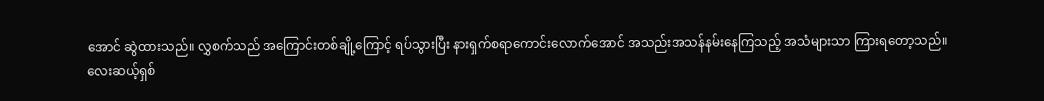အောင် ဆွဲထားသည်။ လွှစက်သည် အကြောင်းတစ်ချို့ကြောင့် ရပ်သွားပြီး နားရှက်စရာကောင်းလောက်အောင် အသည်းအသန်နမ်းနေကြသည့် အသံများသာ ကြားရတော့သည်။
လေးဆယ့်ရှစ်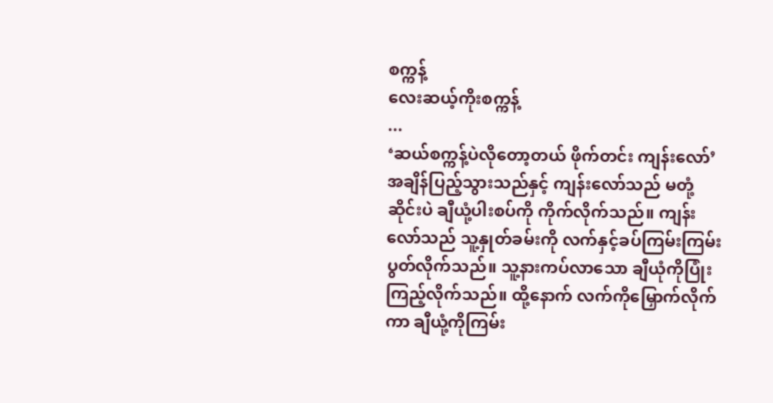စက္ကန့်
လေးဆယ့်ကိုးစက္ကန့်
...
‘ဆယ်စက္ကန့်ပဲလိုတော့တယ် ဖိုက်တင်း ကျန်းလော်’
အချိန်ပြည့်သွားသည်နှင့် ကျန်းလော်သည် မတုံ့ဆိုင်းပဲ ချီယုံ့ပါးစပ်ကို ကိုက်လိုက်သည်။ ကျန်းလော်သည် သူ့နှုတ်ခမ်းကို လက်နှင့်ခပ်ကြမ်းကြမ်းပွတ်လိုက်သည်။ သူ့နားကပ်လာသော ချီယုံကိုပြုံးကြည့်လိုက်သည်။ ထို့နောက် လက်ကိုမြှောက်လိုက်ကာ ချီယုံ့ကိုကြမ်း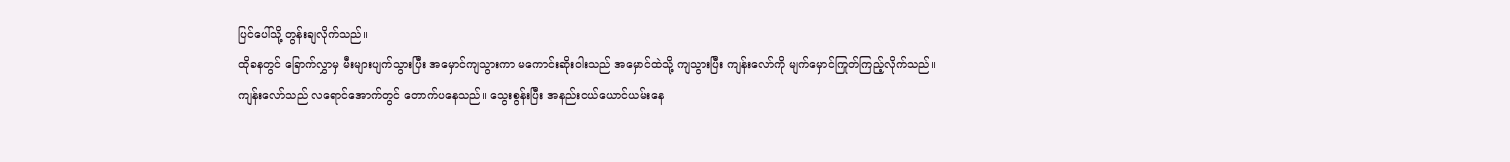ပြင်ပေါ်သို့ တွန်းချလိုက်သည်။
ထိုခနတွင် ခြောက်လွှာမှ မီးများပျက်သွားပြီး အမှောင်ကျသွားကာ မကောင်းဆိုးဝါးသည် အမှောင်ထဲသို့ ကျသွားပြီး ကျန်းလော်ကို မျက်မှောင်ကြုတ်ကြည့်လိုက်သည်။ ကျန်းလော်သည် လရောင်အောက်တွင် တောက်ပနေသည်။ သွေးစွန်းပြီး အနည်းငယ်ယောင်ယမ်းနေ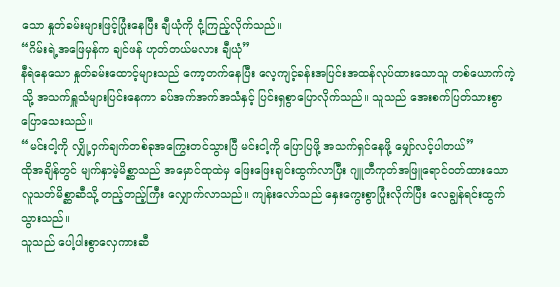သော နှုတ်ခမ်းများဖြင့်ပြုံးနေပြီး ချီယုံကို ငုံ့ကြည့်လိုက်သည်။
“ဂိမ်းရဲ့အဖြေမှန်က ချင်ဖန် ဟုတ်တယ်မလား ချီယုံ”
နီရဲနေသော နှုတ်ခမ်းထောင့်များသည် ကော့တက်နေပြီး လေ့ကျင့်ခန်းအပြင်းအထန်လုပ်ထားသောသူ တစ်ယောက်ကဲ့သို့ အသက်ရှူသံများပြင်းနေကာ ခပ်အက်အက်အသံနှင့် ပြင်းရှစွာပြောလိုက်သည်။ သူသည် အေးစက်ပြတ်သားစွာပြောသေးသည်။
“မင်းငါ့ကို လျှို့ဝှက်ချက်တစ်ခုအကြွေးတင်သွားပြီ မင်းငါ့ကို ပြောပြဖို့ အသက်ရှင်နေဖို့ မျှော်လင့်ပါတယ်”
ထိုအချိန်တွင် မျက်နှာမဲ့မိစ္ဆာသည် အမှောင်ထုထဲမှ ဖြေးဖြေးချင်းထွက်လာပြီး ဂျူတီကုတ်အဖြူရောင်ဝတ်ထားသော လူသတ်မိစ္ဆာဆီသို့ တည့်တည့်ကြီး လျှောက်လာသည်။ ကျန်းလော်သည် နှေးကွေးစွာပြုံးလိုက်ပြီး လေချွန်ရင်းထွက်သွားသည်။
သူသည် ပေါ့ပါးစွာလှေကားဆီ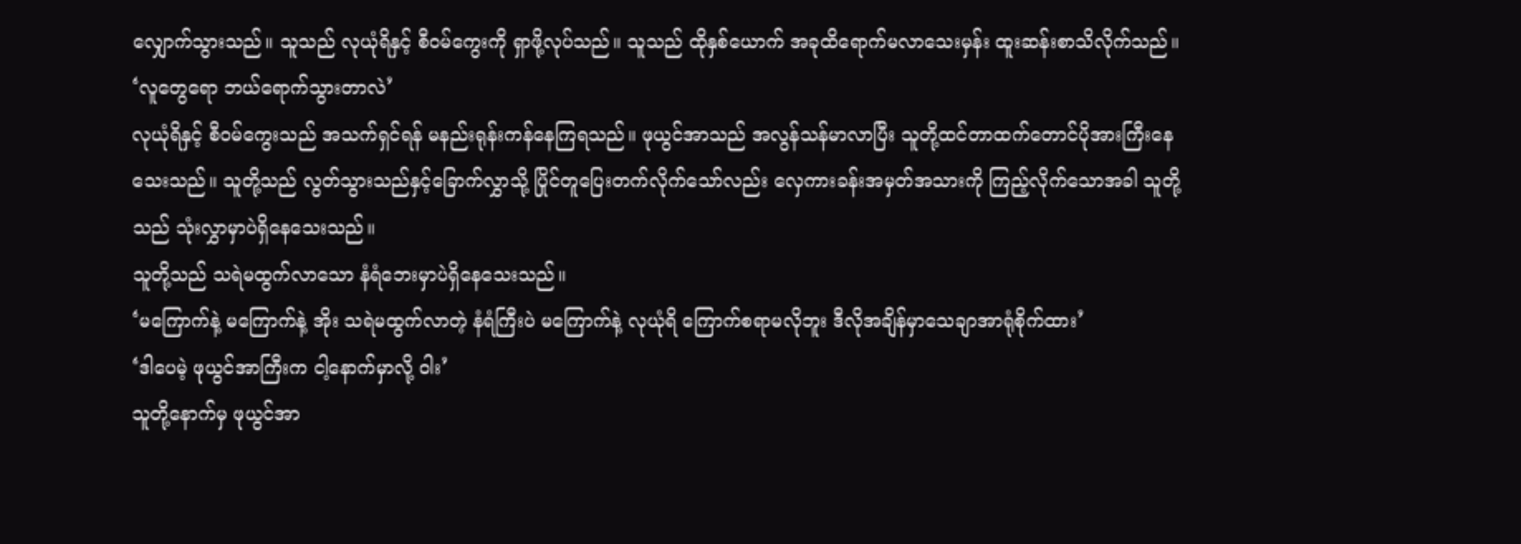လျှောက်သွားသည်။ သူသည် လုယုံရိနှင့် စီဝမ်ကွေးကို ရှာဖို့လုပ်သည်။ သူသည် ထိုနှစ်ယောက် အခုထိရောက်မလာသေးမှန်း ထူးဆန်းစာသိလိုက်သည်။
‘လူတွေရော ဘယ်ရောက်သွားတာလဲ’
လုယုံရိနှင့် စီဝမ်ကွေးသည် အသက်ရှင်ရန် မနည်းရုန်းကန်နေကြရသည်။ ဖုယွင်အာသည် အလွန်သန်မာလာပြီး သူတို့ထင်တာထက်တောင်ပိုအားကြီးနေသေးသည်။ သူတို့သည် လွတ်သွားသည်နှင့်ခြောက်လွှာသို့ ပြိုင်တူပြေးတက်လိုက်သော်လည်း လှေကားခန်းအမှတ်အသားကို ကြည့်လိုက်သောအခါ သူတို့သည် သုံးလွှာမှာပဲရှိနေသေးသည်။
သူတို့သည် သရဲမထွက်လာသော နံရံဘေးမှာပဲရှိနေသေးသည်။
‘မကြောက်နဲ့ မကြောက်နဲ့ အိုး သရဲမထွက်လာတဲ့ နံရံကြီးပဲ မကြောက်နဲ့ လုယုံရိ ကြောက်စရာမလိုဘူး ဒီလိုအချိန်မှာသေချာအာရုံစိုက်ထား’
‘ဒါပေမဲ့ ဖုယွင်အာကြီးက ငါ့နောက်မှာလို့ ဝါး’
သူတို့နောက်မှ ဖုယွင်အာ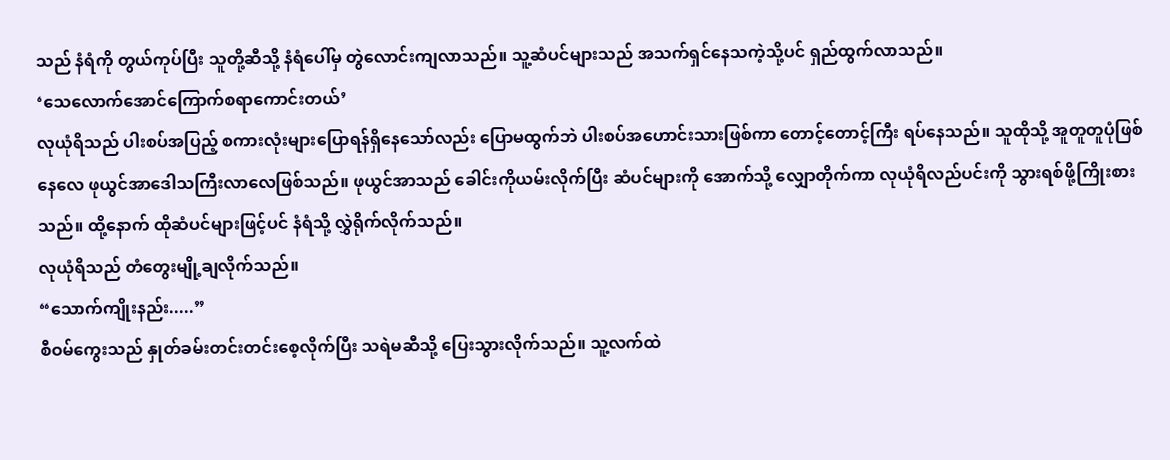သည် နံရံကို တွယ်ကုပ်ပြီး သူတို့ဆီသို့ နံရံပေါ်မှ တွဲလောင်းကျလာသည်။ သူ့ဆံပင်များသည် အသက်ရှင်နေသကဲ့သို့ပင် ရှည်ထွက်လာသည်။
‘သေလောက်အောင်ကြောက်စရာကောင်းတယ်’
လုယုံရိသည် ပါးစပ်အပြည့် စကားလုံးများပြောရန်ရှိနေသော်လည်း ပြောမထွက်ဘဲ ပါးစပ်အဟောင်းသားဖြစ်ကာ တောင့်တောင့်ကြီး ရပ်နေသည်။ သူထိုသို့ အူတူတူပုံဖြစ်နေလေ ဖုယွင်အာဒေါသကြီးလာလေဖြစ်သည်။ ဖုယွင်အာသည် ခေါင်းကိုယမ်းလိုက်ပြီး ဆံပင်များကို အောက်သို့ လျှောတိုက်ကာ လုယုံရိလည်ပင်းကို သွားရစ်ဖို့ကြိုးစားသည်။ ထို့နောက် ထိုဆံပင်များဖြင့်ပင် နံရံသို့ လွှဲရိုက်လိုက်သည်။
လုယုံရိသည် တံတွေးမျို့ချလိုက်သည်။
“သောက်ကျိုးနည်း.....”
စီဝမ်ကွေးသည် နှုတ်ခမ်းတင်းတင်းစေ့လိုက်ပြီး သရဲမဆီသို့ ပြေးသွားလိုက်သည်။ သူ့လက်ထဲ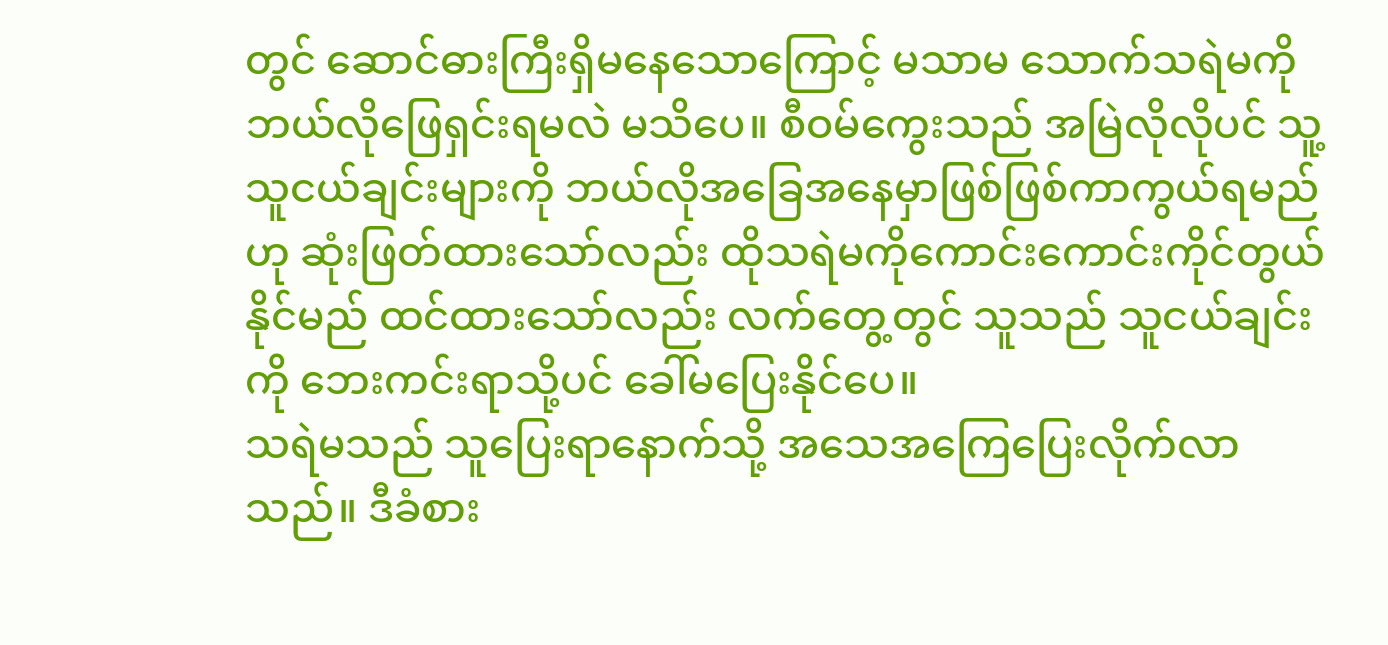တွင် ဆောင်ဓားကြီးရှိမနေသောကြောင့် မသာမ သောက်သရဲမကို ဘယ်လိုဖြေရှင်းရမလဲ မသိပေ။ စီဝမ်ကွေးသည် အမြဲလိုလိုပင် သူ့သူငယ်ချင်းများကို ဘယ်လိုအခြေအနေမှာဖြစ်ဖြစ်ကာကွယ်ရမည်ဟု ဆုံးဖြတ်ထားသော်လည်း ထိုသရဲမကိုကောင်းကောင်းကိုင်တွယ်နိုင်မည် ထင်ထားသော်လည်း လက်တွေ့တွင် သူသည် သူငယ်ချင်းကို ဘေးကင်းရာသို့ပင် ခေါ်မပြေးနိုင်ပေ။
သရဲမသည် သူပြေးရာနောက်သို့ အသေအကြေပြေးလိုက်လာသည်။ ဒီခံစား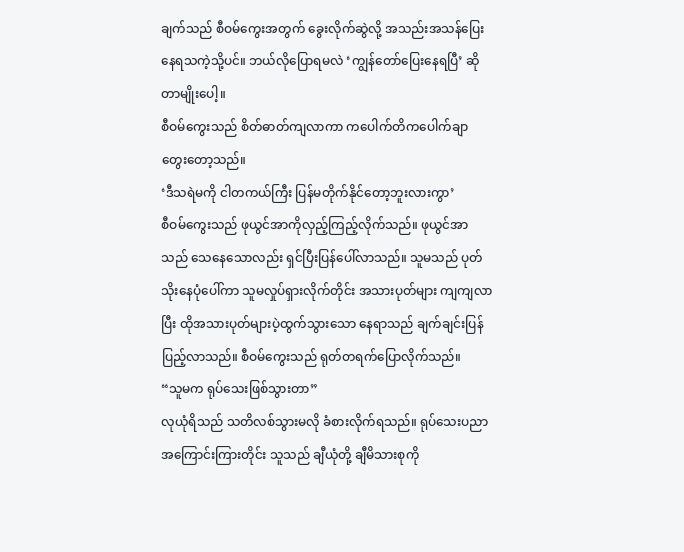ချက်သည် စီဝမ်ကွေးအတွက် ခွေးလိုက်ဆွဲလို့ အသည်းအသန်ပြေးနေရသကဲ့သို့ပင်။ ဘယ်လိုပြောရမလဲ ‘ကျွန်တော်ပြေးနေရပြီ’ ဆိုတာမျိုးပေါ့။
စီဝမ်ကွေးသည် စိတ်ဓာတ်ကျလာကာ ကပေါက်တိကပေါက်ချာတွေးတော့သည်။
‘ဒီသရဲမကို ငါတကယ်ကြီး ပြန်မတိုက်နိုင်တော့ဘူးလားကွာ’
စီဝမ်ကွေးသည် ဖုယွင်အာကိုလှည့်ကြည့်လိုက်သည်။ ဖုယွင်အာသည် သေနေသောလည်း ရှင်ပြီးပြန်ပေါ်လာသည်။ သူမသည် ပုတ်သိုးနေပုံပေါ်ကာ သူမလှုပ်ရှားလိုက်တိုင်း အသားပုတ်များ ကျကျလာပြီး ထိုအသားပုတ်များပဲ့ထွက်သွားသော နေရာသည် ချက်ချင်းပြန်ပြည့်လာသည်။ စီဝမ်ကွေးသည် ရုတ်တရက်ပြောလိုက်သည်။
“သူမက ရုပ်သေးဖြစ်သွားတာ”
လုယုံရိသည် သတိလစ်သွားမလို ခံစားလိုက်ရသည်။ ရုပ်သေးပညာအကြောင်းကြားတိုင်း သူသည် ချီယုံတို့ ချီမိသားစုကို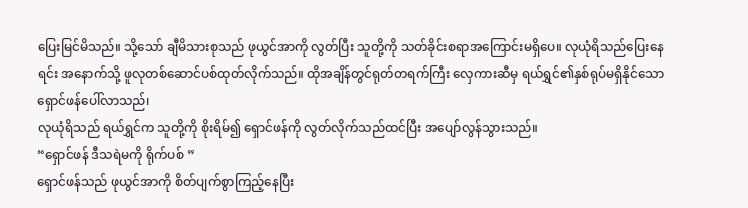ပြေးမြင်မိသည်။ သို့သော် ချီမိသားစုသည် ဖုယွင်အာကို လွတ်ပြီး သူတို့ကို သတ်ခိုင်းစရာအကြောင်းမရှိပေ။ လုယုံရိသည်ပြေးနေရင်း အနောက်သို့ ဖူလုတစ်ဆောင်ပစ်ထုတ်လိုက်သည်။ ထိုအချိန်တွင်ရုတ်တရက်ကြီး လှေကားဆီမှ ရယ်ရွှင်၏နှစ်ရုပ်မရှိနိုင်သော ရှောင်ဖန်ပေါ်လာသည်၊
လုယုံရိသည် ရယ်ရွှင်က သူတို့ကို စိုးရိမ်၍ ရှောင်ဖန်ကို လွတ်လိုက်သည်ထင်ပြီး အပျော်လွန်သွားသည်။
“ရှောင်ဖန် ဒီသရဲမကို ရိုက်ပစ် ”
ရှောင်ဖန်သည် ဖုယွင်အာကို စိတ်ပျက်စွာကြည့်နေပြီး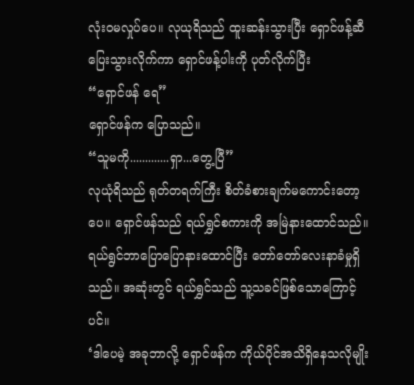လုံးဝမလှုပ်ပေ။ လုယုရိသည် ထူးဆန်းသွားပြီး ရှောင်ဖန့်ဆီပြေးသွားလိုက်ကာ ရှောင်ဖန့်ပါးကို ပုတ်လိုက်ပြီး
“ရှောင်ဖန် ရေ”
ရှောင်ဖန်က ပြောသည်။
“သူမကို.............ရှာ...တွေ့ပြီ”
လုယုံရိသည် ရုတ်တရက်ကြီး စိတ်ခံစားချက်မကောင်းတော့ပေ။ ရှောင်ဖန်သည် ရယ်ရွှင်စကားကို အမြဲနားထောင်သည်။ ရယ်ရွင်ဘာပြောပြောနားထောင်ပြီး တော်တော်လေးနာခံမှုရှိသည်။ အဆုံးတွင် ရယ်ရွှင်သည် သူ့သခင်ဖြစ်သောကြောင့်ပင်။
‘ဒါပေမဲ့ အခုဘာလို့ ရှောင်ဖန်က ကိုယ်ပိုင်အသိရှိနေသလိုမျိုး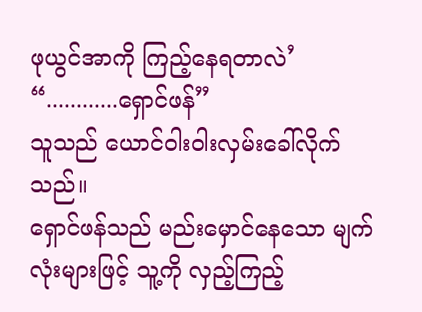ဖုယွင်အာကို ကြည့်နေရတာလဲ’
“............ရှောင်ဖန်”
သူသည် ယောင်ဝါးဝါးလှမ်းခေါ်လိုက်သည်။
ရှောင်ဖန်သည် မည်းမှောင်နေသော မျက်လုံးများဖြင့် သူ့ကို လှည့်ကြည့်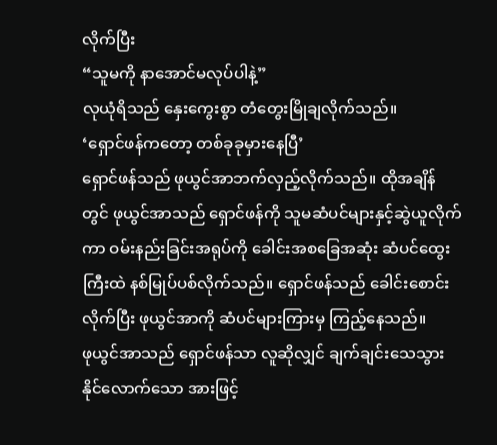လိုက်ပြီး
“သူမကို နာအောင်မလုပ်ပါနဲ့”
လုယုံရိသည် နှေးကွေးစွာ တံတွေးမြိုချလိုက်သည်။
‘ရှောင်ဖန်ကတော့ တစ်ခုခုမှားနေပြီ’
ရှောင်ဖန်သည် ဖုယွင်အာဘက်လှည့်လိုက်သည်။ ထိုအချိန်တွင် ဖုယွင်အာသည် ရှောင်ဖန်ကို သူမဆံပင်များနှင့်ဆွဲယူလိုက်ကာ ဝမ်းနည်းခြင်းအရုပ်ကို ခေါင်းအစခြေအဆုံး ဆံပင်ထွေးကြီးထဲ နစ်မြုပ်ပစ်လိုက်သည်။ ရှောင်ဖန်သည် ခေါင်းစောင်းလိုက်ပြီး ဖုယွင်အာကို ဆံပင်များကြားမှ ကြည့်နေသည်။
ဖုယွင်အာသည် ရှောင်ဖန်သာ လူဆိုလျှင် ချက်ချင်းသေသွားနိုင်လောက်သော အားဖြင့်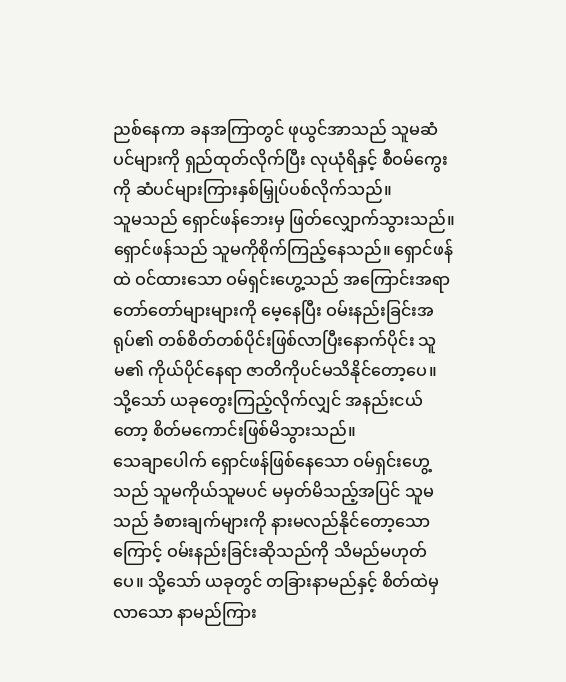ညစ်နေကာ ခနအကြာတွင် ဖုယွင်အာသည် သူမဆံပင်များကို ရှည်ထုတ်လိုက်ပြီး လုယုံရိနှင့် စီဝမ်ကွေးကို ဆံပင်များကြားနှစ်မြှုပ်ပစ်လိုက်သည်။
သူမသည် ရှောင်ဖန်ဘေးမှ ဖြတ်လျှောက်သွားသည်။ ရှောင်ဖန်သည် သူမကိုစိုက်ကြည့်နေသည်။ ရှောင်ဖန်ထဲ ဝင်ထားသော ဝမ်ရှင်းဟွေ့သည် အကြောင်းအရာတော်တော်များများကို မေ့နေပြီး ဝမ်းနည်းခြင်းအရုပ်၏ တစ်စိတ်တစ်ပိုင်းဖြစ်လာပြီးနောက်ပိုင်း သူမ၏ ကိုယ်ပိုင်နေရာ ဇာတိကိုပင်မသိနိုင်တော့ပေ။
သို့သော် ယခုတွေးကြည့်လိုက်လျှင် အနည်းငယ်တော့ စိတ်မကောင်းဖြစ်မိသွားသည်။
သေချာပေါက် ရှောင်ဖန်ဖြစ်နေသော ဝမ်ရှင်းဟွေ့သည် သူမကိုယ်သူမပင် မမှတ်မိသည့်အပြင် သူမသည် ခံစားချက်များကို နားမလည်နိုင်တော့သောကြောင့် ဝမ်းနည်းခြင်းဆိုသည်ကို သိမည်မဟုတ်ပေ။ သို့သော် ယခုတွင် တခြားနာမည်နှင့် စိတ်ထဲမှလာသော နာမည်ကြား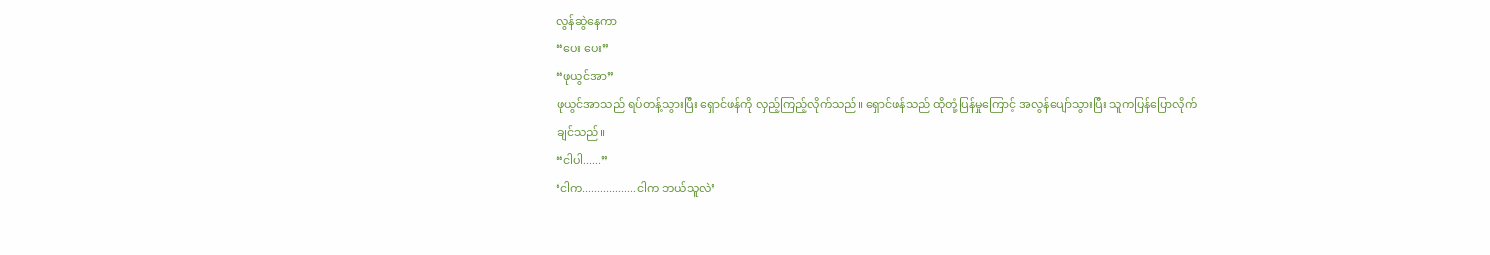လွန်ဆွဲနေကာ
“ပေး ပေး”
“ဖုယွင်အာ”
ဖုယွင်အာသည် ရပ်တန့်သွားပြီး ရှောင်ဖန်ကို လှည့်ကြည့်လိုက်သည်။ ရှောင်ဖန်သည် ထိုတုံ့ပြန်မှုကြောင့် အလွန်ပျော်သွားပြီး သူကပြန်ပြောလိုက်ချင်သည်။
“ငါပါ......”
‘ငါက..................ငါက ဘယ်သူလဲ’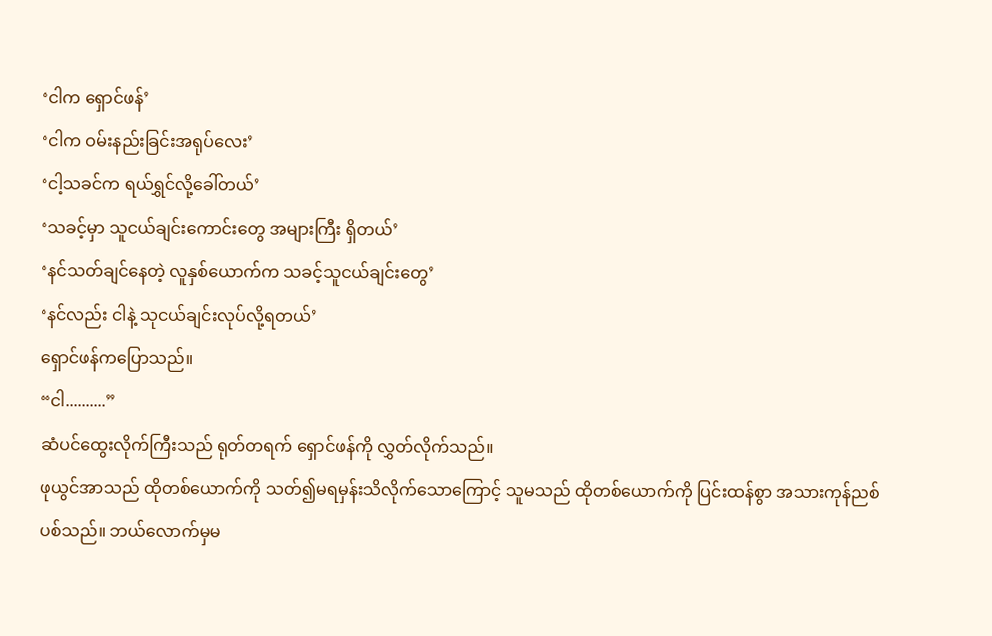‘ငါက ရှောင်ဖန်’
‘ငါက ဝမ်းနည်းခြင်းအရုပ်လေး’
‘ငါ့သခင်က ရယ်ရွှင်လို့ခေါ်တယ်’
‘သခင့်မှာ သူငယ်ချင်းကောင်းတွေ အများကြီး ရှိတယ်’
‘နင်သတ်ချင်နေတဲ့ လူနှစ်ယောက်က သခင့်သူငယ်ချင်းတွေ’
‘နင်လည်း ငါနဲ့ သုငယ်ချင်းလုပ်လို့ရတယ်’
ရှောင်ဖန်ကပြောသည်။
“ငါ..........”
ဆံပင်ထွေးလိုက်ကြီးသည် ရုတ်တရက် ရှောင်ဖန်ကို လွှတ်လိုက်သည်။
ဖုယွင်အာသည် ထိုတစ်ယောက်ကို သတ်၍မရမှန်းသိလိုက်သောကြောင့် သူမသည် ထိုတစ်ယောက်ကို ပြင်းထန်စွာ အသားကုန်ညစ်ပစ်သည်။ ဘယ်လောက်မှမ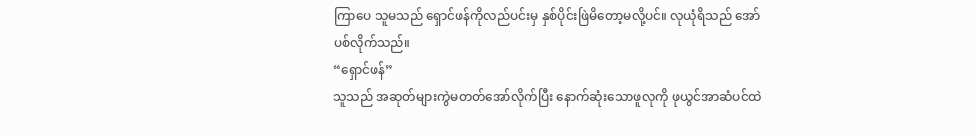ကြာပေ သူမသည် ရှောင်ဖန်ကိုလည်ပင်းမှ နှစ်ပိုင်းဖြဲမိတော့မလို့ပင်။ လုယုံရိသည် အော်ပစ်လိုက်သည်။
“ရှောင်ဖန်”
သူသည် အဆုတ်များကွဲမတတ်အော်လိုက်ပြီး နောက်ဆုံးသောဖူလုကို ဖုယွင်အာဆံပင်ထဲ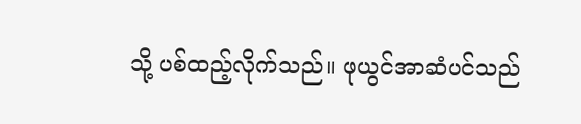သို့ ပစ်ထည့်လိုက်သည်။ ဖုယွင်အာဆံပင်သည်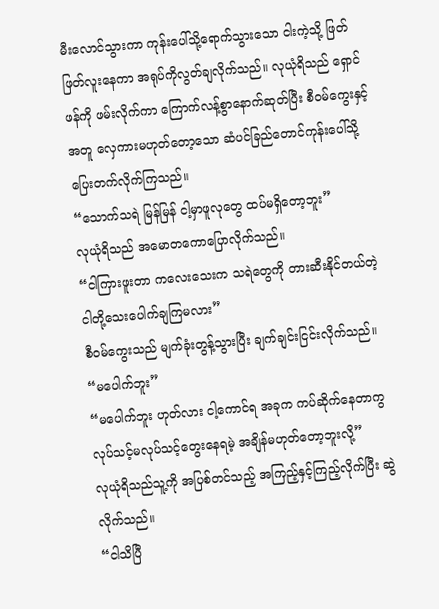မီးလောင်သွားကာ ကုန်းပေါ်သို့ရောက်သွားသော ငါးကဲ့သို့ ဖြတ်ဖြတ်လူးနေကာ အရုပ်ကိုလွတ်ချလိုက်သည်။ လုယုံရိသည် ရှောင်ဖန်ကို ဖမ်းလိုက်ကာ ကြောက်လန့်စွာနောက်ဆုတ်ပြီး စီဝမ်ကွေးနှင့်အတူ လှေကားမဟုတ်တော့သော ဆံပင်ခြည်တောင်ကုန်းပေါ်သို့ ပြေးတက်လိုက်ကြသည်။
“သောက်သရဲ မြန်မြန် ငါ့မှာဖူလုတွေ ထပ်မရှိတော့ဘူး”
လုယုံရိသည် အမောတကောပြောလိုက်သည်။
“ငါကြားဖူးတာ ကလေးသေးက သရဲတွေကို တားဆီးနိုင်တယ်တဲ့ ငါတို့သေးပေါက်ချကြမလား”
စီဝမ်ကွေးသည် မျက်ခုံးတွန့်သွားပြီး ချက်ချင်းငြင်းလိုက်သည်။
“မပေါက်ဘူး”
“မပေါက်ဘူး ဟုတ်လား ငါ့ကောင်ရ အခုက ကပ်ဆိုက်နေတာကွ လုပ်သင့်မလုပ်သင့်တွေးနေရမဲ့ အချိန်မဟုတ်တော့ဘူးလို့”
လုယုံရိသည်သူ့ကို အပြစ်တင်သည့် အကြည့်နှင့်ကြည့်လိုက်ပြီး ဆွဲလိုက်သည်။
“ငါသိပြီ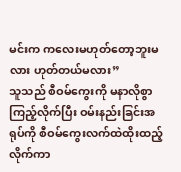မင်းက ကလေးမဟုတ်တော့ဘူးမလား ဟုတ်တယ်မလား”
သူသည် စီဝမ်ကွေးကို မနာလိုစွာကြည့်လိုက်ပြီး ဝမ်းနည်းခြင်းအရုပ်ကို စီဝမ်ကွေးလက်ထဲထိုးထည့်လိုက်ကာ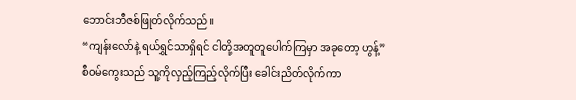ဘောင်းဘီဇစ်ဖြုတ်လိုက်သည်။
“ကျန်းလော်နဲ့ ရယ်ရွှင်သာရှိရင် ငါတို့အတူတူပေါက်ကြမှာ အခုတော့ ဟွန့်”
စီဝမ်ကွေးသည် သူ့ကိုလှည့်ကြည့်လိုက်ပြီး ခေါင်းညိတ်လိုက်ကာ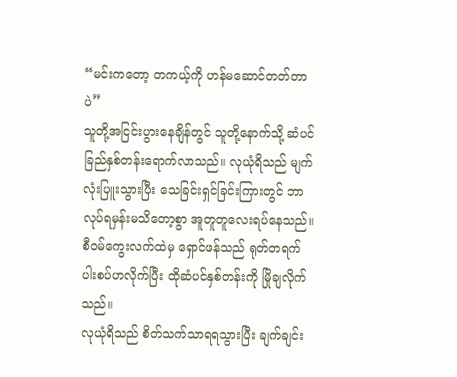“မင်းကတော့ တကယ့်ကို ဟန်မဆောင်တတ်တာပဲ”
သူတို့အငြင်းပွားနေချိန်တွင် သူတို့နောက်သို့ ဆံပင်ခြည်နှစ်တန်းရောက်လာသည်။ လုယုံရိသည် မျက်လုံးပြူးသွားပြီး သေခြင်းရှင်ခြင်းကြားတွင် ဘာလုပ်ရမှန်းမသိတော့စွာ အူတူတူလေးရပ်နေသည်။ စီဝမ်ကွေးလက်ထဲမှ ရှောင်ဖန်သည် ရုတ်တရက် ပါးစပ်ဟလိုက်ပြီး ထိုဆံပင်နှစ်တန်းကို မြိုချလိုက်သည်။
လုယုံရိသည် စိတ်သက်သာရရသွားပြီး ချက်ချင်း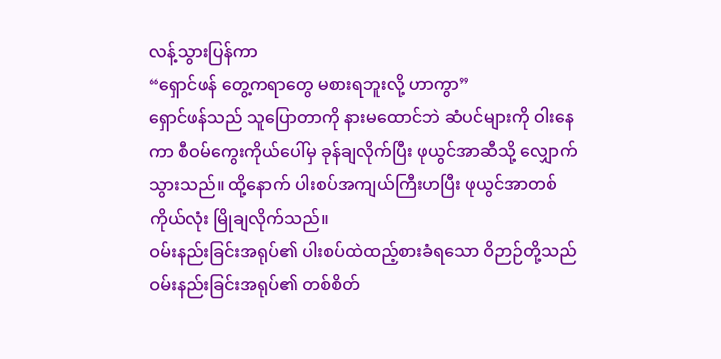လန့်သွားပြန်ကာ
“ရှောင်ဖန် တွေ့ကရာတွေ မစားရဘူးလို့ ဟာကွာ”
ရှောင်ဖန်သည် သူပြောတာကို နားမထောင်ဘဲ ဆံပင်များကို ဝါးနေကာ စီဝမ်ကွေးကိုယ်ပေါ်မှ ခုန်ချလိုက်ပြီး ဖုယွင်အာဆီသို့ လျှောက်သွားသည်။ ထို့နောက် ပါးစပ်အကျယ်ကြီးဟပြီး ဖုယွင်အာတစ်ကိုယ်လုံး မြိုချလိုက်သည်။
ဝမ်းနည်းခြင်းအရုပ်၏ ပါးစပ်ထဲထည့်စားခံရသော ဝိဉာဉ်တို့သည် ဝမ်းနည်းခြင်းအရုပ်၏ တစ်စိတ်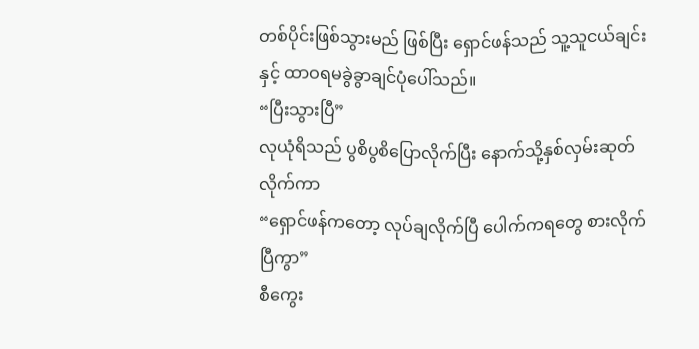တစ်ပိုင်းဖြစ်သွားမည် ဖြစ်ပြီး ရှောင်ဖန်သည် သူ့သူငယ်ချင်းနှင့် ထာဝရမခွဲခွာချင်ပုံပေါ်သည်။
“ပြီးသွားပြီ”
လုယုံရိသည် ပွစိပွစိပြောလိုက်ပြီး နောက်သို့နှစ်လှမ်းဆုတ်လိုက်ကာ
“ရှောင်ဖန်ကတော့ လုပ်ချလိုက်ပြီ ပေါက်ကရတွေ စားလိုက်ပြီကွာ”
စီကွေး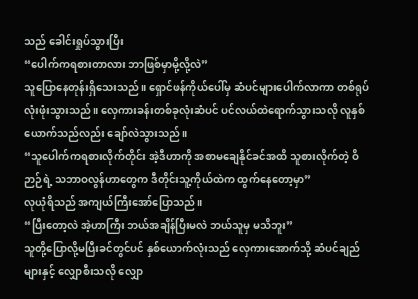သည် ခေါင်းရှုပ်သွားပြီး
“ပေါက်ကရစားတာလား ဘာဖြစ်မှာမို့လို့လဲ”
သူပြောနေတုန်းရှိသေးသည်။ ရှောင်ဖန်ကိုယ်ပေါ်မှ ဆံပင်များပေါက်လာကာ တစ်ရုပ်လုံးဖုံးသွားသည်။ လှေကားခန်းတစ်ခုလုံးဆံပင် ပင်လယ်ထဲရောက်သွားသလို လူနှစ်ယောက်သည်လည်း ချော်လဲသွားသည်။
“သူပေါက်ကရစားလိုက်တိုင်း အဲ့ဒီဟာကို အစာမချေနိုင်ခင်အထိ သူစားလိုက်တဲ့ ဝိဉာဉ်ရဲ့ သဘာဝလွန်ဟာတွေက ဒီတိုင်းသူ့ကိုယ်ထဲက ထွက်နေတော့မှာ”
လုယုံရိသည် အကျယ်ကြီးအော်ပြောသည်။
“ပြီးတော့လဲ အဲ့ဟာကြီး ဘယ်အချိန်ပြီးမလဲ ဘယ်သူမှ မသိဘူး”
သူတို့ပြောလို့မပြီးခင်တွင်ပင် နှစ်ယောက်လုံးသည် လှေကားအောက်သို့ ဆံပင်ချည်များနှင့် လျှောစီးသလို လျှော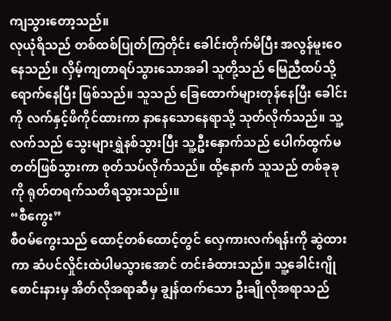ကျသွားတော့သည်။
လုယုံရိသည် တစ်ထစ်ပြုတ်ကြတိုင်း ခေါင်းတိုက်မိပြီး အလွန်မူးဝေနေသည်။ လှိမ့်ကျတာရပ်သွားသောအခါ သူတို့သည် မြေညီထပ်သို့ရောက်နေပြီး ဖြစ်သည်။ သူသည် ခြေထောက်များတုန်နေပြီး ခေါင်းကို လက်နှင့်ဖိကိုင်ထားကာ နာနေသောနေရာသို့ သုတ်လိုက်သည်။ သူ့လက်သည် သွေးများရွှဲနစ်သွားပြီး သူ့ဦးနှောက်သည် ပေါက်ထွက်မတတ်ဖြစ်သွားကာ စုတ်သပ်လိုက်သည်။ ထို့နောက် သူသည် တစ်ခုခုကို ရုတ်တရက်သတိရသွားသည်၊။
“စီကွေး”
စီဝမ်ကွေးသည် ထောင့်တစ်ထောင့်တွင် လှေကားလက်ရန်းကို ဆွဲထားကာ ဆံပင်လှိုင်းထဲပါမသွားအောင် တင်းခံထားသည်။ သူ့ခေါင်းဂျိုစောင်းနားမှ အိတ်လိုအရာဆီမှ ချွန်ထက်သော ဦးချိုလိုအရာသည်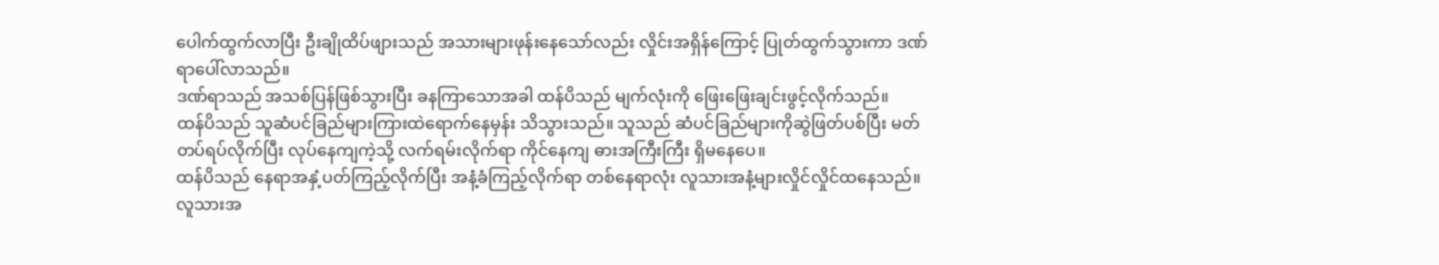ပေါက်ထွက်လာပြီး ဦးချိုထိပ်ဖျားသည် အသားများဖုန်းနေသော်လည်း လှိုင်းအရှိန်ကြောင့် ပြုတ်ထွက်သွားကာ ဒဏ်ရာပေါ်လာသည်။
ဒဏ်ရာသည် အသစ်ပြန်ဖြစ်သွားပြီး ခနကြာသောအခါ ထန်ပိသည် မျက်လုံးကို ဖြေးဖြေးချင်းဖွင့်လိုက်သည်။
ထန်ပိသည် သူဆံပင်ခြည်များကြားထဲရောက်နေမှန်း သိသွားသည်။ သူသည် ဆံပင်ခြည်များကိုဆွဲဖြတ်ပစ်ပြီး မတ်တပ်ရပ်လိုက်ပြီး လုပ်နေကျကဲ့သို့ လက်ရမ်းလိုက်ရာ ကိုင်နေကျ ဓားအကြီးကြီး ရှိမနေပေ။
ထန်ပိသည် နေရာအနှံ့ပတ်ကြည့်လိုက်ပြီး အနံ့ခံကြည့်လိုက်ရာ တစ်နေရာလုံး လူသားအနံ့များလှိုင်လှိုင်ထနေသည်။
လူသားအ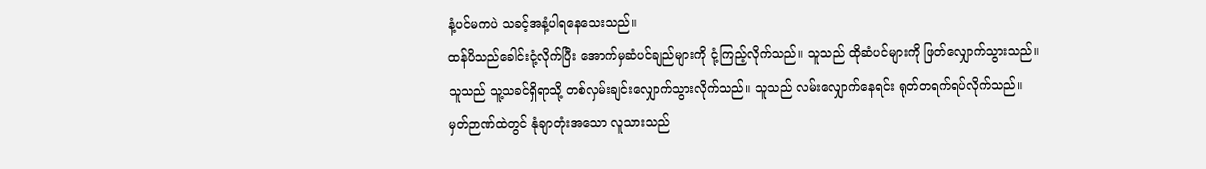နံ့ပင်မကပဲ သခင့်အနံ့ပါရနေသေးသည်။
ထန်ပိသည်ခေါင်းငုံ့လိုက်ပြီး အောက်မှဆံပင်ချည်များကို ငုံ့ကြည့်လိုက်သည်။ သူသည် ထိုဆံပင်များကို ဖြတ်လျှောက်သွားသည်။ သူသည် သူ့သခင်ရှိရာသို့ တစ်လှမ်းချင်းလျှောက်သွားလိုက်သည်။ သူသည် လမ်းလျှောက်နေရင်း ရုတ်တရက်ရပ်လိုက်သည်။
မှတ်ဉာဏ်ထဲတွင် နုံချာတုံးအသော လူသားသည်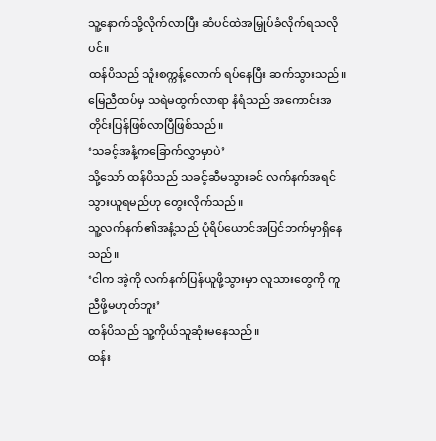သူ့နောက်သို့လိုက်လာပြီး ဆံပင်ထဲအမြှုပ်ခံလိုက်ရသလိုပင်။
ထန်ပိသည် သူံးစက္ကန့်လောက် ရပ်နေပြီး ဆက်သွားသည်။ မြေညီထပ်မှ သရဲမထွက်လာရာ နံရံသည် အကောင်းအတိုင်းပြန်ဖြစ်လာပြီဖြစ်သည်။
‘သခင့်အနံ့ကခြောက်လွှာမှာပဲ’
သို့သော် ထန်ပိသည် သခင့်ဆီမသွားခင် လက်နက်အရင်သွားယူရမည်ဟု တွေးလိုက်သည်။
သူ့လက်နက်၏အနံ့သည် ပုံရိပ်ယောင်အပြင်ဘက်မှာရှိနေသည်။
‘ငါက အဲ့ကို လက်နက်ပြန်ယူဖို့သွားမှာ လူသားတွေကို ကူညီဖို့မဟုတ်ဘူး’
ထန်ပိသည် သူ့ကိုယ်သူဆုံးမနေသည်။
ထန်း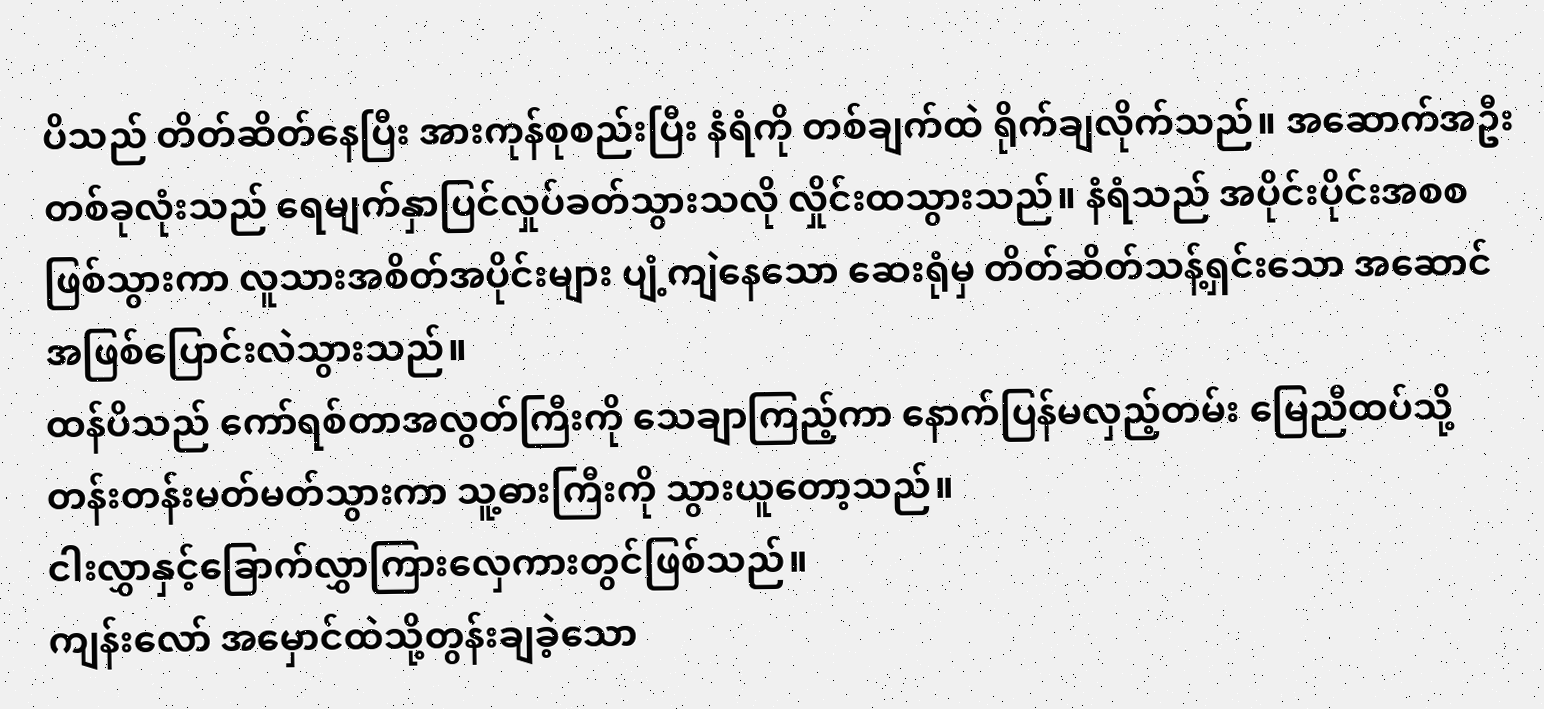ပိသည် တိတ်ဆိတ်နေပြီး အားကုန်စုစည်းပြီး နံရံကို တစ်ချက်ထဲ ရိုက်ချလိုက်သည်။ အဆောက်အဦးတစ်ခုလုံးသည် ရေမျက်နှာပြင်လှုပ်ခတ်သွားသလို လှိုင်းထသွားသည်။ နံရံသည် အပိုင်းပိုင်းအစစဖြစ်သွားကာ လူသားအစိတ်အပိုင်းများ ပျံ့ကျဲနေသော ဆေးရုံမှ တိတ်ဆိတ်သန့်ရှင်းသော အဆောင်အဖြစ်ပြောင်းလဲသွားသည်။
ထန်ပိသည် ကော်ရစ်တာအလွတ်ကြီးကို သေချာကြည့်ကာ နောက်ပြန်မလှည့်တမ်း မြေညီထပ်သို့ တန်းတန်းမတ်မတ်သွားကာ သူ့ဓားကြီးကို သွားယူတော့သည်။
ငါးလွှာနှင့်ခြောက်လွှာကြားလှေကားတွင်ဖြစ်သည်။
ကျန်းလော် အမှောင်ထဲသို့တွန်းချခဲ့သော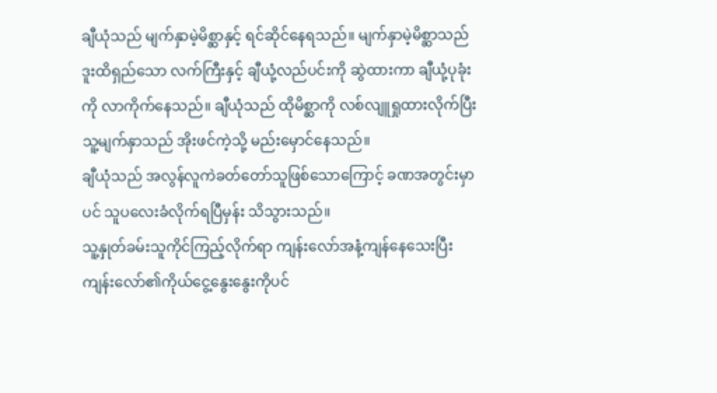ချီယုံသည် မျက်နှာမဲ့မိစ္ဆာနှင့် ရင်ဆိုင်နေရသည်။ မျက်နှာမဲ့မိစ္ဆာသည် ဒူးထိရှည်သော လက်ကြီးနှင့် ချီယုံ့လည်ပင်းကို ဆွဲထားကာ ချီယုံ့ပုခုံးကို လာကိုက်နေသည်။ ချီယုံသည် ထိုမိစ္ဆာကို လစ်လျူရှုထားလိုက်ပြီး သူ့မျက်နှာသည် အိုးဖင်ကဲ့သို့ မည်းမှောင်နေသည်။
ချီယုံသည် အလွန်လူကဲခတ်တော်သူဖြစ်သောကြောင့် ခဏအတွင်းမှာပင် သူပလေးခံလိုက်ရပြီမှန်း သိသွားသည်။
သူ့နှုတ်ခမ်းသူကိုင်ကြည့်လိုက်ရာ ကျန်းလော်အနံ့ကျန်နေသေးပြီး ကျန်းလော်၏ကိုယ်ငွေ့နွေးနွေးကိုပင်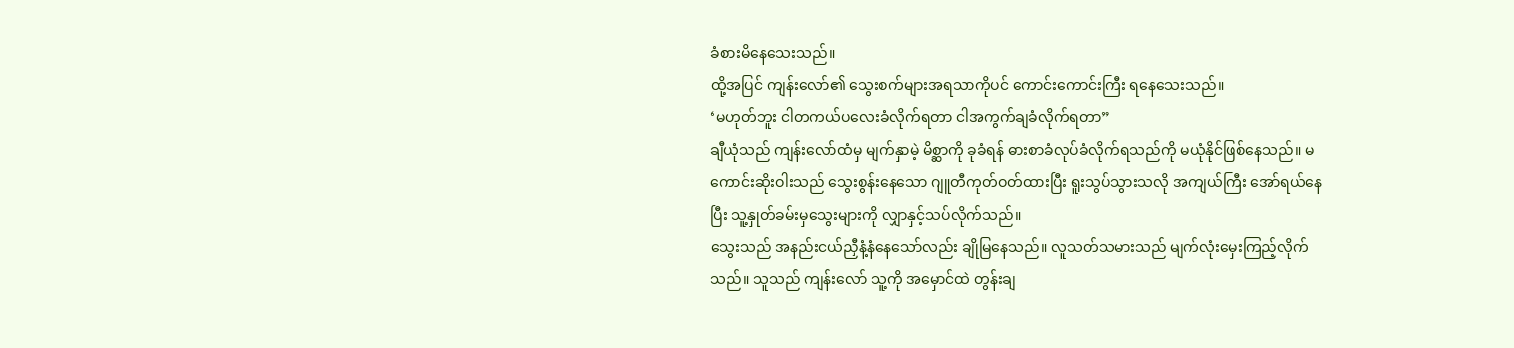ခံစားမိနေသေးသည်။
ထို့အပြင် ကျန်းလော်၏ သွေးစက်များအရသာကိုပင် ကောင်းကောင်းကြီး ရနေသေးသည်။
‘မဟုတ်ဘူး ငါတကယ်ပလေးခံလိုက်ရတာ ငါအကွက်ချခံလိုက်ရတာ”
ချီယုံသည် ကျန်းလော်ထံမှ မျက်နှာမဲ့ မိစ္ဆာကို ခုခံရန် ဓားစာခံလုပ်ခံလိုက်ရသည်ကို မယုံနိုင်ဖြစ်နေသည်။ မကောင်းဆိုးဝါးသည် သွေးစွန်းနေသော ဂျူတီကုတ်ဝတ်ထားပြီး ရူးသွပ်သွားသလို အကျယ်ကြီး အော်ရယ်နေပြီး သူ့နှုတ်ခမ်းမှသွေးများကို လျှာနှင့်သပ်လိုက်သည်။
သွေးသည် အနည်းငယ်ညှီနံ့နံနေသော်လည်း ချိုမြနေသည်။ လူသတ်သမားသည် မျက်လုံးမှေးကြည့်လိုက်သည်။ သူသည် ကျန်းလော် သူ့ကို အမှောင်ထဲ တွန်းချ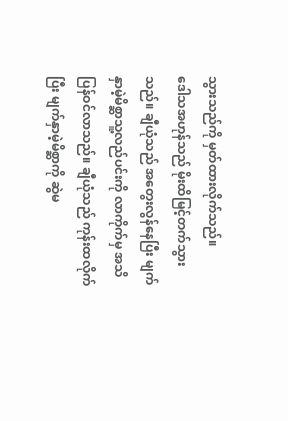သွားသည်ကို မှတ်ထားလိုက်သည်။
ဒေါသအဟုန်သည် မိုးထိမြင့်တက်သွားသည်။ ချီယုံသည် အတွေးလွန်နေပြီး မျက်နှာမဲ့မိစ္ဆာသူ့လည်ပင်းကို လာကိုက်မှ အသိပြန်ဝင်လာသည်။ ချီယုံသည် ကုန်းထလိုက်ပြီး မျက်နှာမဲ့မိစ္ဆာကို ဆွဲမ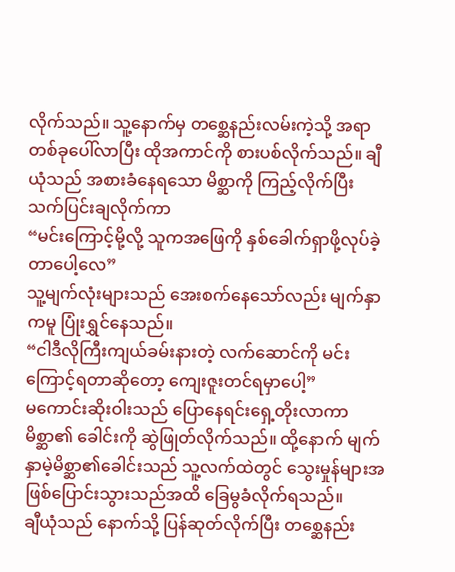လိုက်သည်။ သူ့နောက်မှ တစ္ဆေနည်းလမ်းကဲ့သို့ အရာတစ်ခုပေါ်လာပြီး ထိုအကာင်ကို စားပစ်လိုက်သည်။ ချီယုံသည် အစားခံနေရသော မိစ္ဆာကို ကြည့်လိုက်ပြီး သက်ပြင်းချလိုက်ကာ
“မင်းကြောင့်မို့လို့ သူကအဖြေကို နှစ်ခေါက်ရှာဖို့လုပ်ခဲ့တာပေါ့လေ”
သူ့မျက်လုံးများသည် အေးစက်နေသော်လည်း မျက်နှာကမူ ပြုံးရွှင်နေသည်။
“ငါဒီလိုကြီးကျယ်ခမ်းနားတဲ့ လက်ဆောင်ကို မင်းကြောင့်ရတာဆိုတော့ ကျေးဇူးတင်ရမှာပေါ့”
မကောင်းဆိုးဝါးသည် ပြောနေရင်းရှေ့တိုးလာကာ မိစ္ဆာ၏ ခေါင်းကို ဆွဲဖြုတ်လိုက်သည်။ ထို့နောက် မျက်နှာမဲ့မိစ္ဆာ၏ခေါင်းသည် သူ့လက်ထဲတွင် သွေးမှုန်များအဖြစ်ပြောင်းသွားသည်အထိ ခြေမွခံလိုက်ရသည်။
ချီယုံသည် နောက်သို့ ပြန်ဆုတ်လိုက်ပြီး တစ္ဆေနည်း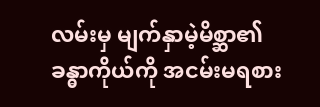လမ်းမှ မျက်နှာမဲ့မိစ္ဆာ၏ ခန္ဓာကိုယ်ကို အငမ်းမရစား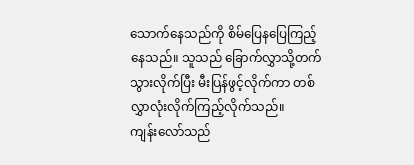သောက်နေသည်ကို စိမ်ပြေနပြေကြည့်နေသည်။ သူသည် ခြောက်လွှာသို့တက်သွားလိုက်ပြီး မီးပြန်ဖွင့်လိုက်ကာ တစ်လွှာလုံးလိုက်ကြည့်လိုက်သည်။
ကျန်းလော်သည်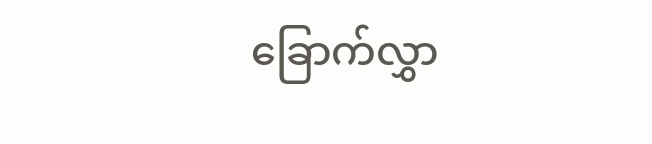ခြောက်လွှာ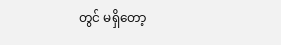တွင် မရှိတော့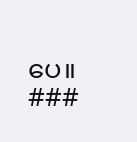ပေ။
###